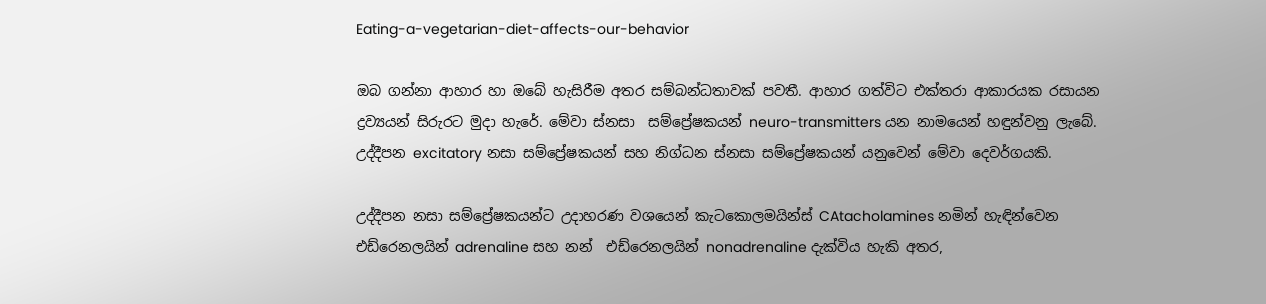Eating-a-vegetarian-diet-affects-our-behavior

ඔබ ගන්නා ආහාර හා ඔබේ හැසිරීම අතර සම්බන්ධතාවක් පවතී. ආහාර ගත්විට එක්තරා ආකාරයක රසායන ද්‍රව්‍යයන් සිරුරට මුදා හැරේ. මේවා ස්නසා  සම්ප්‍රේෂකයන් neuro-transmitters යන නාමයෙන් හඳුන්වනු ලැබේ. උද්දීපන excitatory නසා සම්ප්‍රේෂකයන් සහ නිග්ධන ස්නසා සම්ප්‍රේෂකයන් යනුවෙන් මේවා දෙවර්ගයකි.

උද්දීපන නසා සම්ප්‍රේෂකයන්ට උදාහරණ වශයෙන් කැටකොලමයින්ස් CAtacholamines නමින් හැඳින්වෙන එඩ්රෙනලයින් adrenaline සහ නන්  එඩ්රෙනලයින් nonadrenaline දැක්විය හැකි අතර,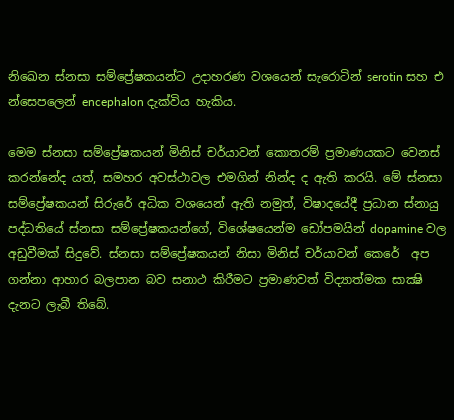නිඛෙන ස්නසා සම්ප්‍රේෂකයන්ට උදාහරණ වශයෙන් සැරොටින් serotin සහ එ න්සෙපලෙන් encephalon දැක්විය හැකිය.

මෙම ස්නසා සම්ප්‍රේෂකයන් මිනිස් චර්යාවන් කොතරම් ප්‍රමාණයකට වෙනස් කරන්නේද යත්, සමහර අවස්ථාවල එමගින් නින්ද ද ඇති කරයි. මේ ස්නසා සම්ප්‍රේෂකයන් සිරුරේ අධික වශයෙන් ඇති නමුත්, විෂාදයේදී ප්‍රධාන ස්නායු පද්ධතියේ ස්නසා සම්ප්‍රේෂකයන්ගේ, විශේෂයෙන්ම ඩෝපමයින් dopamine වල අඩුවීමක් සිදුවේ. ස්නසා සම්ප්‍රේෂකයන් නිසා මිනිස් චර්යාවන් කෙරේ  අප ගන්නා ආහාර බලපාන බව සනාථ කිරීමට ප්‍රමාණවත් විද්‍යාත්මක සාක්‍ෂි දැනට ලැබී තිබේ.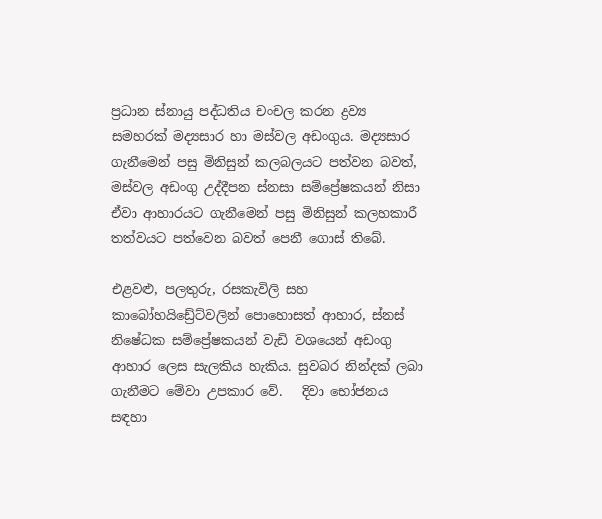ප්‍රධාන ස්නායු පද්ධතිය චංචල කරන ද්‍රව්‍ය සමහරක් මද්‍යසාර හා මස්වල අඩංගුය. මද්‍යසාර ගැනීමෙන් පසු මිනිසුන් කලබලයට පත්වන බවත්, මස්වල අඩංගු උද්දීපන ස්නසා සම්ප්‍රේෂකයන් නිසා ඒවා ආහාරයට ගැනීමෙන් පසු මිනිසුන් කලහකාරී තත්වයට පත්වෙන බවත් පෙනී ගොස් තිබේ.

එළවළු, පලතුරු, රසකැවිලි සහ කාබෝහයිඩ්‍රේට්වලින් පොහොසත් ආහාර, ස්නස් නිෂේධක සම්ප්‍රේෂකයන් වැඩි වශයෙන් අඩංගු ආහාර ලෙස සැලකිය හැකිය. සුවබර නින්දක් ලබා ගැනීමට මේවා උපකාර වේ.   දිවා භෝජනය සඳහා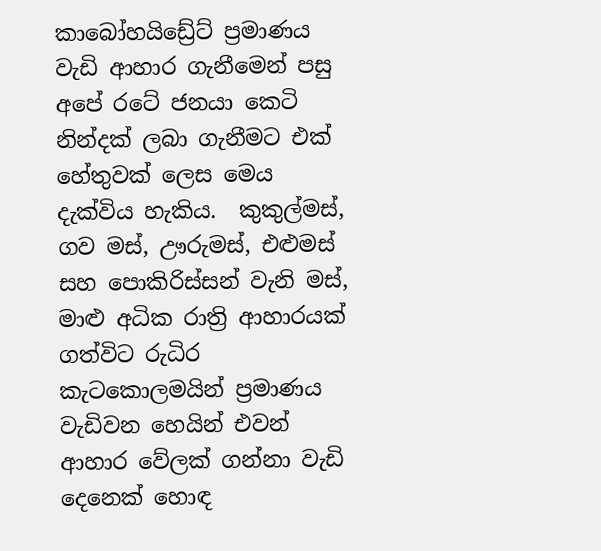කාබෝහයිඩ්‍රේට් ප්‍රමාණය වැඩි ආහාර ගැනීමෙන් පසු අපේ රටේ ජනයා කෙටි නින්දක් ලබා ගැනීමට එක් හේතුවක් ලෙස මෙය දැක්විය හැකිය.  කුකුල්මස්, ගව මස්, ඌරුමස්, එළුමස් සහ පොකිරිස්සන් වැනි මස්, මාළු අධික රාත්‍රි ආහාරයක් ගත්විට රුධිර කැටකොලමයින් ප්‍රමාණය වැඩිවන හෙයින් එවන් ආහාර වේලක් ගන්නා වැඩි දෙනෙක් හොඳ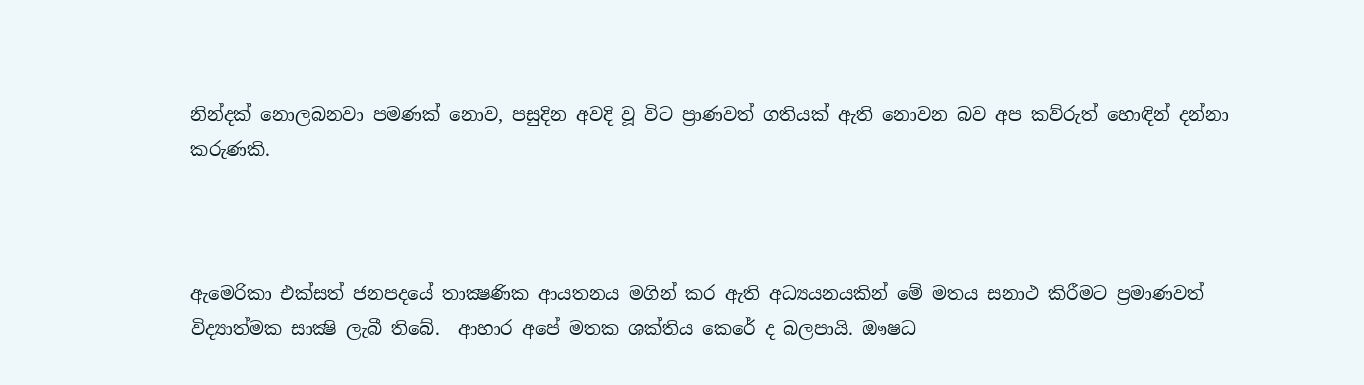නින්දක් නොලබනවා පමණක් නොව, පසුදින අවදි වූ විට ප්‍රාණවත් ගතියක් ඇති නොවන බව අප කව්රුත් හොඳින් දන්නා කරුණකි.



ඇමෙරිකා එක්සත් ජනපදයේ තාක්‍ෂණික ආයතනය මගින් කර ඇති අධ්‍යයනයකින් මේ මතය සනාථ කිරීමට ප්‍රමාණවත් විද්‍යාත්මක සාක්‍ෂි ලැබී තිබේ.  ආහාර අපේ මතක ශක්තිය කෙරේ ද බලපායි. ඖෂධ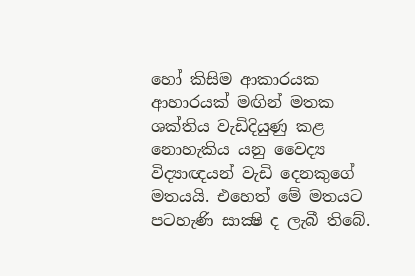හෝ කිසිම ආකාරයක ආහාරයක් මඟින් මතක ශක්තිය වැඩිදියුණු කළ නොහැකිය යනු වෛද්‍ය විද්‍යාඥයන් වැඩි දෙනකුගේ මතයයි. එහෙත් මේ මතයට පටහැණි සාක්‍ෂි ද ලැබී තිබේ.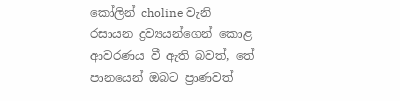කෝලින් choline වැනි රසායන ද්‍රව්‍යයන්ගෙන් කොළ ආවරණය වී ඇති බවත්, තේ පානයෙන් ඔබට ප්‍රාණවත්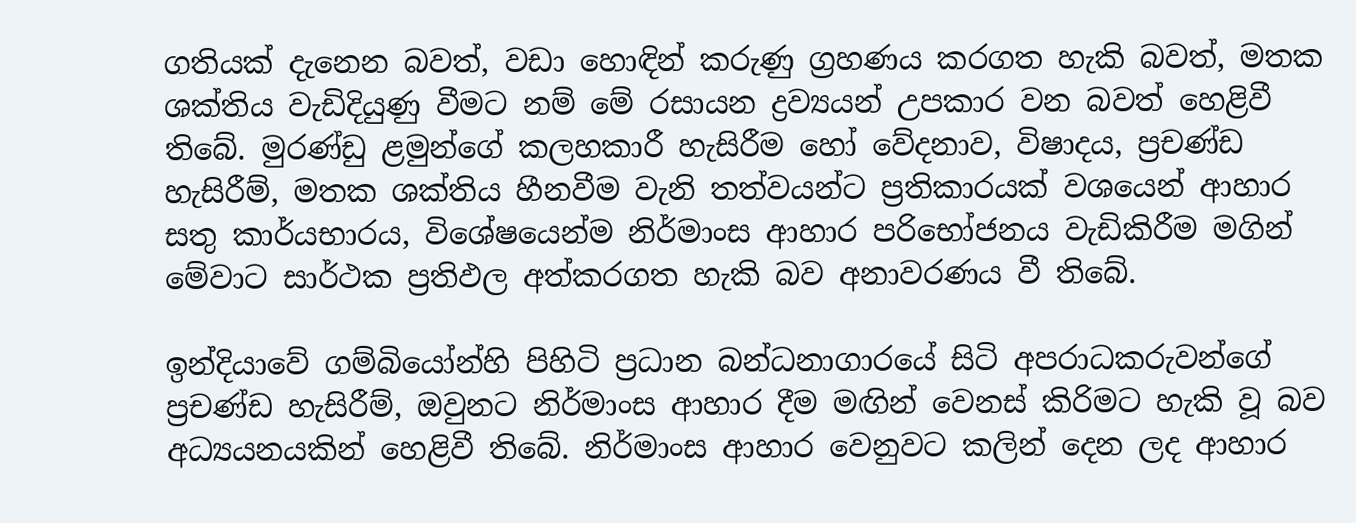ගතියක් දැනෙන බවත්, වඩා හොඳින් කරුණු ග්‍රහණය කරගත හැකි බවත්, මතක ශක්තිය වැඩිදියුණු වීමට නම් මේ රසායන ද්‍රව්‍යයන් උපකාර වන බවත් හෙළිවී තිබේ. මුරණ්ඩු ළමුන්ගේ කලහකාරී හැසිරීම හෝ වේදනාව, විෂාදය, ප්‍රචණ්ඩ හැසිරීම්, මතක ශක්තිය හීනවීම වැනි තත්වයන්ට ප්‍රතිකාරයක් වශයෙන් ආහාර සතු කාර්යභාරය, විශේෂයෙන්ම නිර්මාංස ආහාර පරිභෝජනය වැඩිකිරීම මගින් මේවාට සාර්ථක ප්‍රතිඵල අත්කරගත හැකි බව අනාවරණය වී තිබේ.

ඉන්දියාවේ ගම්බියෝන්හි පිහිටි ප්‍රධාන බන්ධනාගාරයේ සිටි අපරාධකරුවන්ගේ ප්‍රචණ්ඩ හැසිරීම්, ඔවුනට නිර්මාංස ආහාර දීම මඟින් වෙනස් කිරිමට හැකි වූ බව අධ්‍යයනයකින් හෙළිවී තිබේ. නිර්මාංස ආහාර වෙනුවට කලින් දෙන ලද ආහාර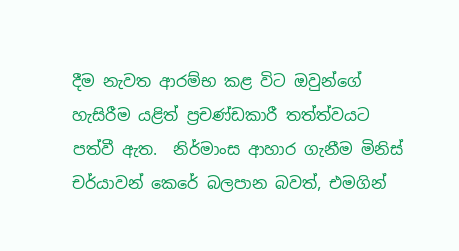දීම නැවත ආරම්භ කළ විට ඔවුන්ගේ හැසිරීම යළිත් ප්‍රචණ්ඩකාරී තත්ත්වයට පත්වී ඇත.  නිර්මාංස ආහාර ගැනීම මිනිස් චර්යාවන් කෙරේ බලපාන බවත්, එමගින්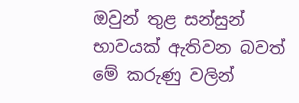ඔවුන් තුළ සන්සුන් භාවයක් ඇතිවන බවත් මේ කරුණු වලින්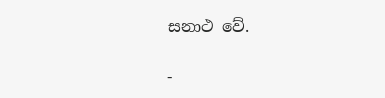සනාථ වේ.

-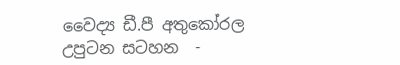වෛද්‍ය ඩී.පී අතුකෝරල
උපුටන සටහන  -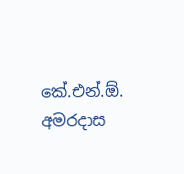කේ.එන්.ඕ. අමරදාස